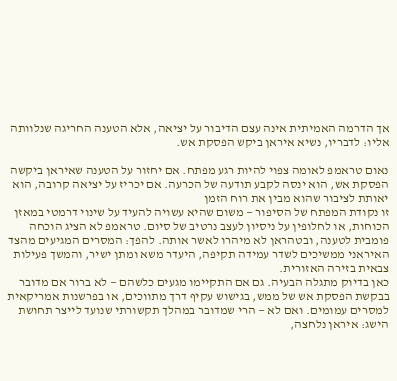אך הדרמה האמיתית אינה עצם הדיבור על יציאה, אלא הטענה החריגה שנלוותה אליו: לדבריו, נשיא איראן ביקש הפסקת אש.

נאום טראמפ לאומה צפוי להיות רגע מפתח. אם יחזור על הטענה שאיראן ביקשה הפסקת אש, הוא ינסה לקבע תודעה של הכרעה. אם יכריז על יציאה קרובה, הוא יאותת לציבור שהוא מבין את רוח הזמן
זו נקודת המפתח של הסיפור — משום שהיא עשויה להעיד על שינוי דרמטי במאזן הכוחות, או לחלופין על ניסיון לעצב נרטיב של סיום. טראמפ לא הציג הוכחה פומבית לטענה, ובטהראן לא מיהרו לאשר אותה. להפך: המסרים המגיעים מהצד האיראני ממשיכים לשדר עמידה תקיפה, היעדר משא ומתן ישיר, והמשך פעילות צבאית בזירה האזורית.
כאן בדיוק מתגלה הבעיה. גם אם התקיימו מגעים כלשהם — לא ברור אם מדובר בבקשת הפסקת אש של ממש, בגישוש עקיף דרך מתווכים, או בפרשנות אמריקאית למסרים עמומים. ואם לא — הרי שמדובר במהלך תקשורתי שנועד לייצר תחושת הישג: איראן נלחצה,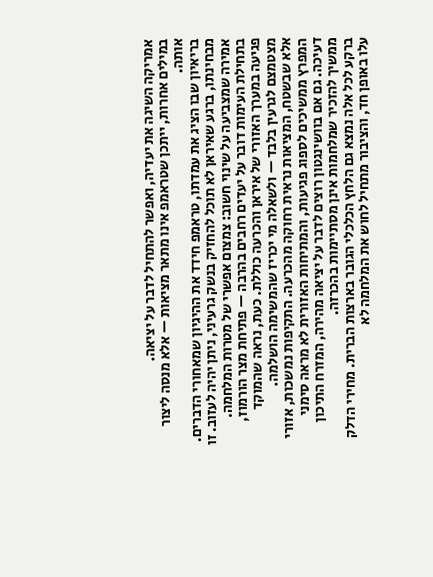אמריקה השיגה את יעדיה, ואפשר להתחיל לדבר על יציאה.
במילים אחרות, ייתכן שטראמפ אינו מתאר מציאות — אלא מנסה ליצור אותה.
בריאיון שבו הציג את עמדתו, טראמפ חידד את ההיגיון שמאחורי הדברים. מבחינתו, ברגע שאיראן לא תוכל להחזיק בנשק גרעיני, ניתן יהיה לעזוב. זו אמירה שמצביעה על שינוי חשוב: צמצום אפשרי של מטרות המלחמה. בתחילת העימות דובר על יעדים רחבים בהרבה — פתיחת מצר הורמוז, פגיעה במערך האזורי של איראן והכרעה כוללת. כעת, נראה שהמוקד מצטמצם לגרעין בלבד — ולשאלה מי יכריז שהמשימה הושלמה.
אלא שבשטח, המציאות נראית רחוקה מהכרעה. התקיפות נמשכות, אזורי המפרץ ממשיכים לספוג פגיעות, והמתיחות האזורית לא מראה סימני דעיכה. גם אם בוושינגטון רוצים לדבר על יציאה מהירה, המזרח התיכון ממשיך להזכיר שמלחמות אינן מסתיימות בהכרזה.
ברקע לכל אלה נמצא גם הלחץ הכלכלי הגובר בארצות הברית. מחירי הדלק עלו באופן חד, והציבור מתחיל לחוש את המלחמה לא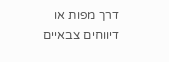דרך מפות או דיווחים צבאיים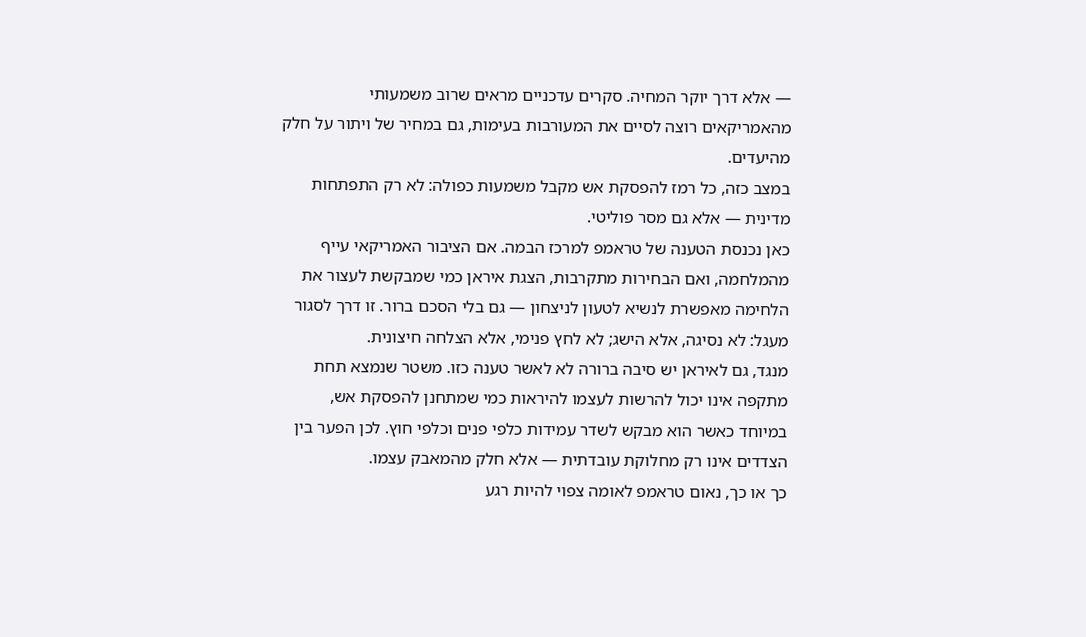— אלא דרך יוקר המחיה. סקרים עדכניים מראים שרוב משמעותי מהאמריקאים רוצה לסיים את המעורבות בעימות, גם במחיר של ויתור על חלק מהיעדים.
במצב כזה, כל רמז להפסקת אש מקבל משמעות כפולה: לא רק התפתחות מדינית — אלא גם מסר פוליטי.
כאן נכנסת הטענה של טראמפ למרכז הבמה. אם הציבור האמריקאי עייף מהמלחמה, ואם הבחירות מתקרבות, הצגת איראן כמי שמבקשת לעצור את הלחימה מאפשרת לנשיא לטעון לניצחון — גם בלי הסכם ברור. זו דרך לסגור מעגל: לא נסיגה, אלא הישג; לא לחץ פנימי, אלא הצלחה חיצונית.
מנגד, גם לאיראן יש סיבה ברורה לא לאשר טענה כזו. משטר שנמצא תחת מתקפה אינו יכול להרשות לעצמו להיראות כמי שמתחנן להפסקת אש, במיוחד כאשר הוא מבקש לשדר עמידות כלפי פנים וכלפי חוץ. לכן הפער בין הצדדים אינו רק מחלוקת עובדתית — אלא חלק מהמאבק עצמו.
כך או כך, נאום טראמפ לאומה צפוי להיות רגע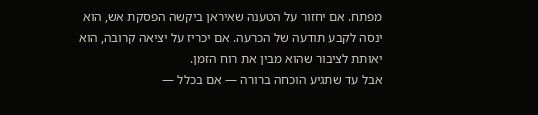מפתח. אם יחזור על הטענה שאיראן ביקשה הפסקת אש, הוא ינסה לקבע תודעה של הכרעה. אם יכריז על יציאה קרובה, הוא יאותת לציבור שהוא מבין את רוח הזמן.
אבל עד שתגיע הוכחה ברורה — אם בכלל —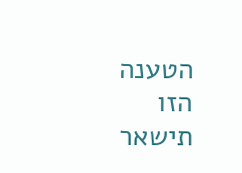הטענה הזו תישאר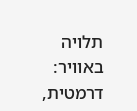תלויה באוויר: דרמטית,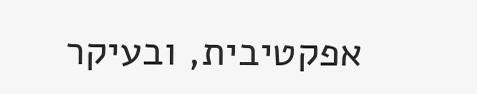אפקטיבית, ובעיקר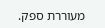מעוררת ספק.